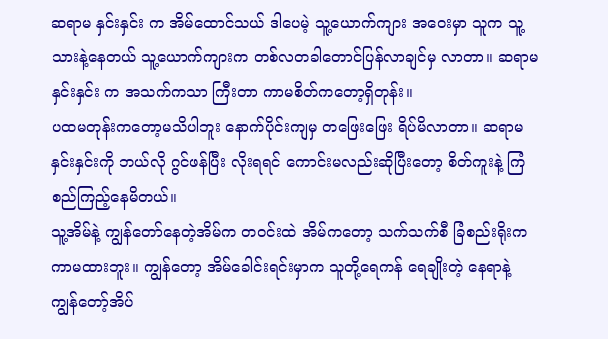ဆရာမ နှင်းနှင်း က အိမ်ထောင်သယ် ဒါပေမဲ့ သူ့ယောက်ကျား အဝေးမှာ သူက သူ့သားနဲ့နေတယ် သူ့ယောက်ကျားက တစ်လတခါတောင်ပြန်လာချင်မှ လာတာ။ ဆရာမ နှင်းနှင်း က အသက်ကသာ ကြီးတာ ကာမစိတ်ကတော့ရှိတုန်း။
ပထမတုန်းကတော့မသိပါဘူး နောက်ပိုင်းကျမှ တဖြေးဖြေး ရိပ်မိလာတာ။ ဆရာမနှင်းနှင်းကို ဘယ်လို ဂွင်ဖန်ပြီး လိုးရရင် ကောင်းမလည်းဆိုပြီးတော့ စိတ်ကူးနဲ့ ကြံစည်ကြည့်နေမိတယ်။
သူ့အိမ်နဲ့ ကျွန်တော်နေတဲ့အိမ်က တဝင်းထဲ အိမ်ကတော့ သက်သက်စီ ခြံစည်းရိုးက ကာမထားဘူး။ ကျွန်တော့ အိမ်ခေါင်းရင်းမှာက သူတို့ရေကန် ရေချိုးတဲ့ နေရာနဲ့ ကျွန်တော့်အိပ်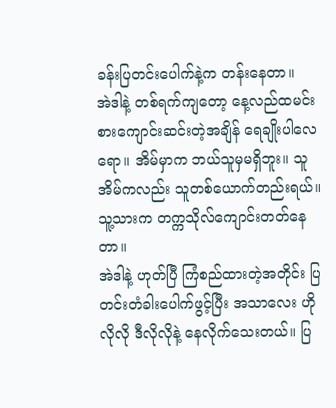ခန်းပြတင်းပေါက်နဲ့က တန်းနေတာ။
အဲဒါနဲ့ တစ်ရက်ကျတော့ နေ့လည်ထမင်းစားကျောင်းဆင်းတဲ့အချိန် ရေချိုးပါလေရော။ အိမ်မှာက ဘယ်သူမှမရှိဘူး။ သူအိမ်ကလည်း သူတစ်ယောက်တည်းရယ်။ သူ့သားက တက္ကသိုလ်ကျောင်းတတ်နေတာ။
အဲဒါနဲ့ ဟုတ်ပြီ ကြံစည်ထားတဲ့အတိုင်း ပြတင်းတံခါးပေါက်ဖွင့်ပြီး အသာလေး ဟိုလိုလို ဒီလိုလိုနဲ့ နေလိုက်သေးတယ်။ ပြ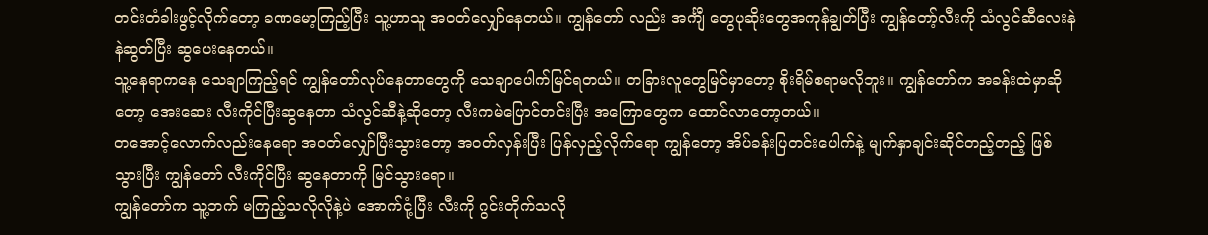တင်းတံခါးဖွင့်လိုက်တော့ ခဏမော့ကြည့်ပြီး သူ့ဟာသူ အဝတ်လျှော်နေတယ်။ ကျွန်တော် လည်း အင်္ကျီ တွေပုဆိုးတွေအကုန်ချွတ်ပြီး ကျွန်တော့်လီးကို သံလွင်ဆီလေးနဲနဲဆွတ်ပြီး ဆွပေးနေတယ်။
သူ့နေရာကနေ သေချာကြည့်ရင် ကျွန်တော်လုပ်နေတာတွေကို သေချာပေါက်မြင်ရတယ်။ တခြားလူတွေမြင်မှာတော့ စိုးရိမ်စရာမလိုဘူး။ ကျွန်တော်က အခန်းထဲမှာဆိုတော့ အေးဆေး လီးကိုင်ပြီးဆွနေတာ သံလွင်ဆီနဲ့ဆိုတော့ လီးကမဲပြောင်တင်းပြီး အကြောတွေက ထောင်လာတော့တယ်။
တအောင့်လောက်လည်းနေရော အဝတ်လျှော်ပြီးသွားတော့ အဝတ်လှန်းပြီး ပြန်လှည့်လိုက်ရော ကျွန်တော့ အိပ်ခန်းပြတင်းပေါက်နဲ့ မျက်နှာချင်းဆိုင်တည့်တည့် ဖြစ်သွားပြီး ကျွန်တော် လီးကိုင်ပြီး ဆွနေတာကို မြင်သွားရော။
ကျွန်တော်က သူ့ဘက် မကြည့်သလိုလိုနဲ့ပဲ အောက်ငုံ့ပြီး လီးကို ဂွင်းတိုက်သလို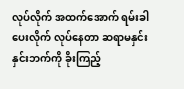လုပ်လိုက် အထက်အောက် ရမ်းခါပေးလိုက် လုပ်နေတာ ဆရာမနှင်းနှင်းဘက်ကို ခိုးကြည့်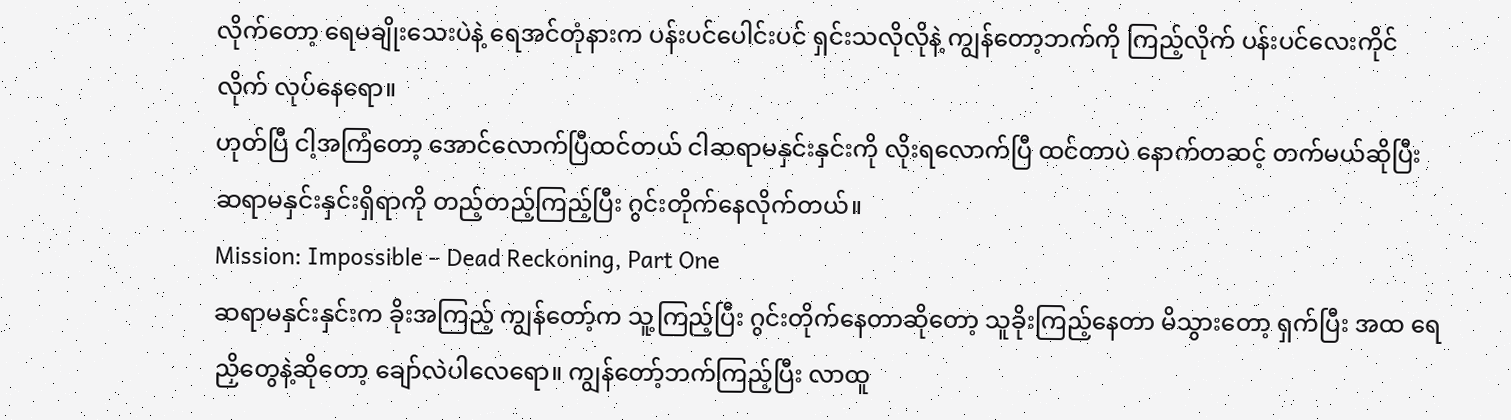လိုက်တော့ ရေမချိုးသေးပဲနဲ့ ရေအင်တုံနားက ပန်းပင်ပေါင်းပင် ရှင်းသလိုလိုနဲ့ ကျွန်တော့ဘက်ကို ကြည့်လိုက် ပန်းပင်လေးကိုင်လိုက် လုပ်နေရော။
ဟုတ်ပြီ ငါ့အကြံတော့ အောင်လောက်ပြီထင်တယ် ငါဆရာမနှင်းနှင်းကို လိုးရလောက်ပြီ ထင်တာပဲ နောက်တဆင့် တက်မယ်ဆိုပြီး ဆရာမနှင်းနှင်းရှိရာကို တည့်တည့်ကြည့်ပြီး ဂွင်းတိုက်နေလိုက်တယ်။
Mission: Impossible – Dead Reckoning, Part One
ဆရာမနှင်းနှင်းက ခိုးအကြည့် ကျွန်တော့်က သူ့ကြည့်ပြီး ဂွင်းတိုက်နေတာဆိုတော့ သူခိုးကြည့်နေတာ မိသွားတော့ ရှက်ပြီး အထ ရေညှိတွေနဲ့ဆိုတော့ ချော်လဲပါလေရော။ ကျွန်တော့်ဘက်ကြည့်ပြီး လာထူ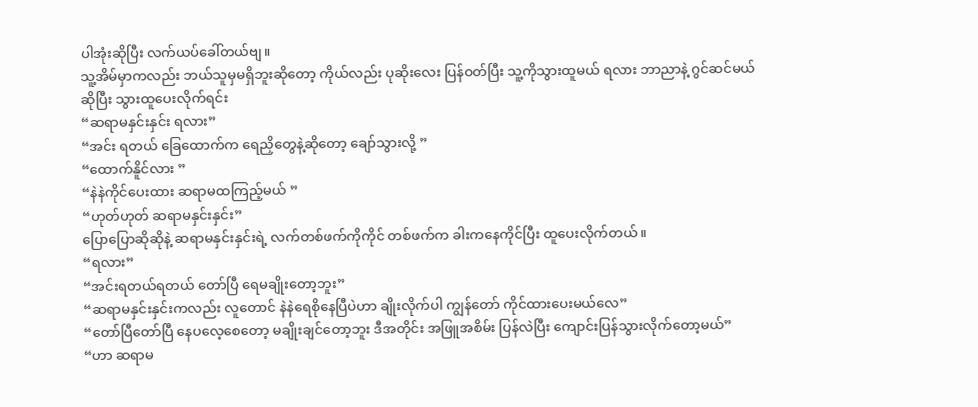ပါအုံးဆိုပြီး လက်ယပ်ခေါ်တယ်ဗျ။
သူ့အိမ်မှာကလည်း ဘယ်သူမှမရှိဘူးဆိုတော့ ကိုယ်လည်း ပုဆိုးလေး ပြန်ဝတ်ပြီး သူ့ကိုသွားထူမယ် ရလား ဘာညာနဲ့ ဂွင်ဆင်မယ်ဆိုပြီး သွားထူပေးလိုက်ရင်း
“ဆရာမနှင်းနှင်း ရလား”
“အင်း ရတယ် ခြေထောက်က ရေညှိတွေနဲ့ဆိုတော့ ချော်သွားလို့ ”
“ထောက်နိူင်လား ”
“နဲနဲကိုင်ပေးထား ဆရာမထကြည့်မယ် ”
“ဟုတ်ဟုတ် ဆရာမနှင်းနှင်း”
ပြောပြောဆိုဆိုနဲ့ ဆရာမနှင်းနှင်းရဲ့ လက်တစ်ဖက်ကိုကိုင် တစ်ဖက်က ခါးကနေကိုင်ပြီး ထူပေးလိုက်တယ်။
“ရလား”
“အင်းရတယ်ရတယ် တော်ပြီ ရေမချိုးတော့ဘူး”
“ဆရာမနှင်းနှင်းကလည်း လူတောင် နဲနဲရေစိုနေပြီပဲဟာ ချိုးလိုက်ပါ ကျွန်တော် ကိုင်ထားပေးမယ်လေ”
“တော်ပြီတော်ပြီ နေပလေ့စေတော့ မချိုးချင်တော့ဘူး ဒီအတိုင်း အဖြူအစိမ်း ပြန်လဲပြီး ကျောင်းပြန်သွားလိုက်တော့မယ်”
“ဟာ ဆရာမ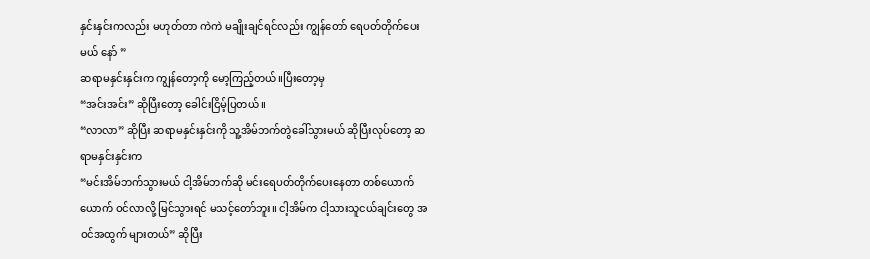နှင်းနှင်းကလည်း မဟုတ်တာ ကဲကဲ မချိုးချင်ရင်လည်း ကျွန်တော် ရေပတ်တိုက်ပေးမယ် နော် ”
ဆရာမနှင်းနှင်းက ကျွန်တော့ကို မော့ကြည့်တယ်။ပြီးတော့မှ
“အင်းအင်း” ဆိုပြီးတော့ ခေါင်းငြိမ့်ပြတယ် ။
“လာလာ” ဆိုပြီး ဆရာမနှင်းနှင်းကို သူ့အိမ်ဘက်တွဲခေါ်သွားမယ် ဆိုပြီးလုပ်တော့ ဆရာမနှင်းနှင်းက
“မင်းအိမ်ဘက်သွားမယ် ငါ့အိမ်ဘက်ဆို မင်းရေပတ်တိုက်ပေးနေတာ တစ်ယောက်ယောက် ဝင်လာလို့ မြင်သွားရင် မသင့်တော်ဘူး။ ငါ့အိမ်က ငါ့သားသူငယ်ချင်းတွေ အဝင်အထွက် များတယ်” ဆိုပြီး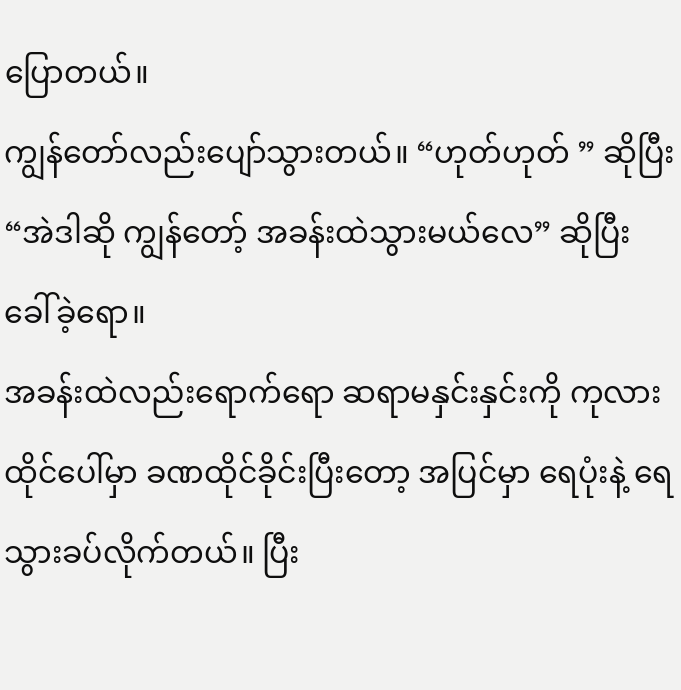ပြောတယ်။
ကျွန်တော်လည်းပျော်သွားတယ်။ “ဟုတ်ဟုတ် ” ဆိုပြီး “အဲဒါဆို ကျွန်တော့် အခန်းထဲသွားမယ်လေ” ဆိုပြီး ခေါ်ခဲ့ရော။
အခန်းထဲလည်းရောက်ရော ဆရာမနှင်းနှင်းကို ကုလားထိုင်ပေါ်မှာ ခဏထိုင်ခိုင်းပြီးတော့ အပြင်မှာ ရေပုံးနဲ့ ရေသွားခပ်လိုက်တယ်။ ပြီး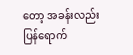တော့ အခန်းလည်း ပြန်ရောက်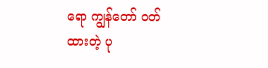ရော ကျွန်တော် ဝတ်ထားတဲ့ ပု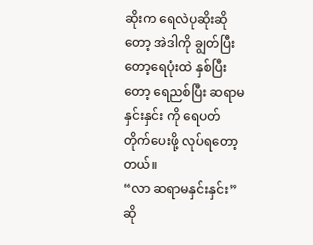ဆိုးက ရေလဲပုဆိုးဆိုတော့ အဲဒါကို ချွတ်ပြီးတော့ရေပုံးထဲ နှစ်ပြီးတော့ ရေညစ်ပြီး ဆရာမနှင်းနှင်း ကို ရေပတ်တိုက်ပေးဖို့ လုပ်ရတော့တယ်။
“လာ ဆရာမနှင်းနှင်း” ဆို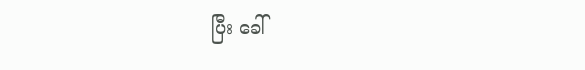ပြီး ခေါ်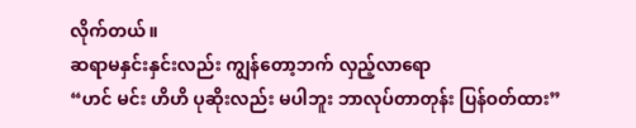လိုက်တယ်။
ဆရာမနှင်းနှင်းလည်း ကျွန်တော့ဘက် လှည့်လာရော
“ဟင် မင်း ဟိဟိ ပုဆိုးလည်း မပါဘူး ဘာလုပ်တာတုန်း ပြန်ဝတ်ထား”